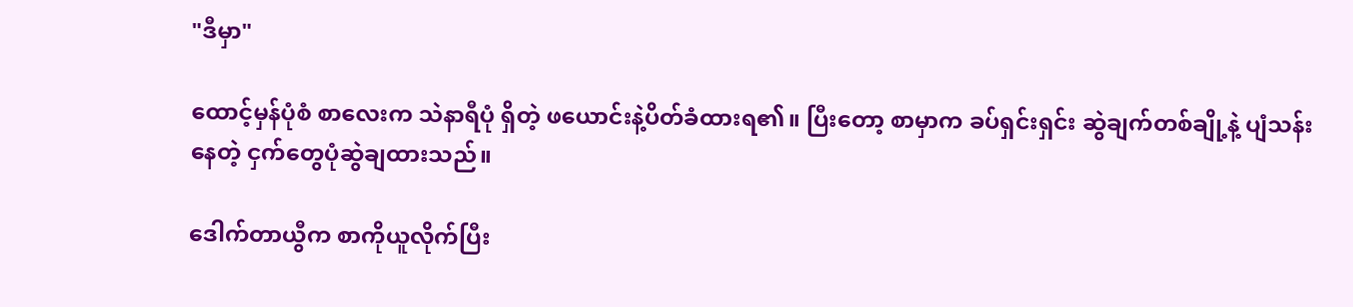"ဒီမှာ"

ထောင့်မှန်ပုံစံ စာလေးက သဲနာရီပုံ ရှိတဲ့ ဖယောင်းနဲ့ပိတ်ခံထားရ၏။ ပြီးတော့ စာမှာက ခပ်ရှင်းရှင်း ဆွဲချက်တစ်ချို့နဲ့ ပျံသန်းနေတဲ့ ငှက်တွေပုံဆွဲချထားသည်။

ဒေါက်တာယွီက စာကိုယူလိုက်ပြီး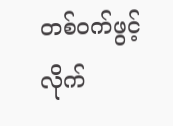တစ်ဝက်ဖွင့်လိုက်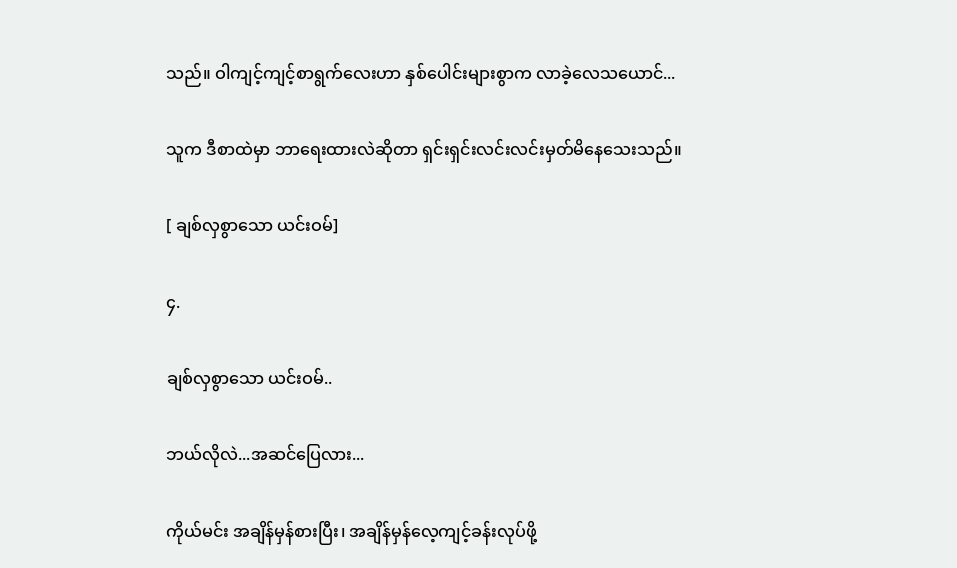သည်။ ဝါကျင့်ကျင့်စာရွက်လေးဟာ နှစ်ပေါင်းများစွာက လာခဲ့လေသယောင်...

သူက ဒီစာထဲမှာ ဘာရေးထားလဲဆိုတာ ရှင်းရှင်းလင်းလင်းမှတ်မိနေသေးသည်။

[ ချစ်လှစွာသော ယင်းဝမ်]

၄.

ချစ်လှစွာ‌သော ယင်းဝမ်..

ဘယ်လိုလဲ...အဆင်ပြေလား...

ကိုယ်မင်း အချိန်မှန်စားပြီး၊ အချိန်မှန်လေ့ကျင့်ခန်းလုပ်ဖို့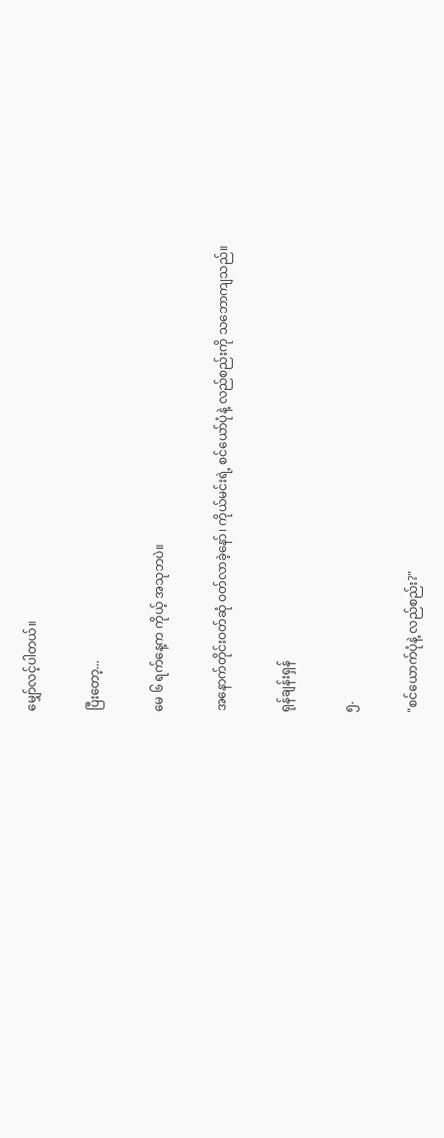မျှော်လင့်ပါတယ်။

ပြီးတော့...

မေ ၆ ရက်နေ့က ကိုယ့် အသုဘပဲ။

အနောက်တိုင်းဝတ်ဆုံ ဝတ်လာခဲ့နော်၊ ကိုယ်မင်းရဲ့ စင်ယော်ပုံနဲ့ လည်စည်းကို သဘောကျသည်။

ရုန်ချန်းရှန်

၅.

"စင်ယောက်ပုံနဲ့ လည်စည်း?"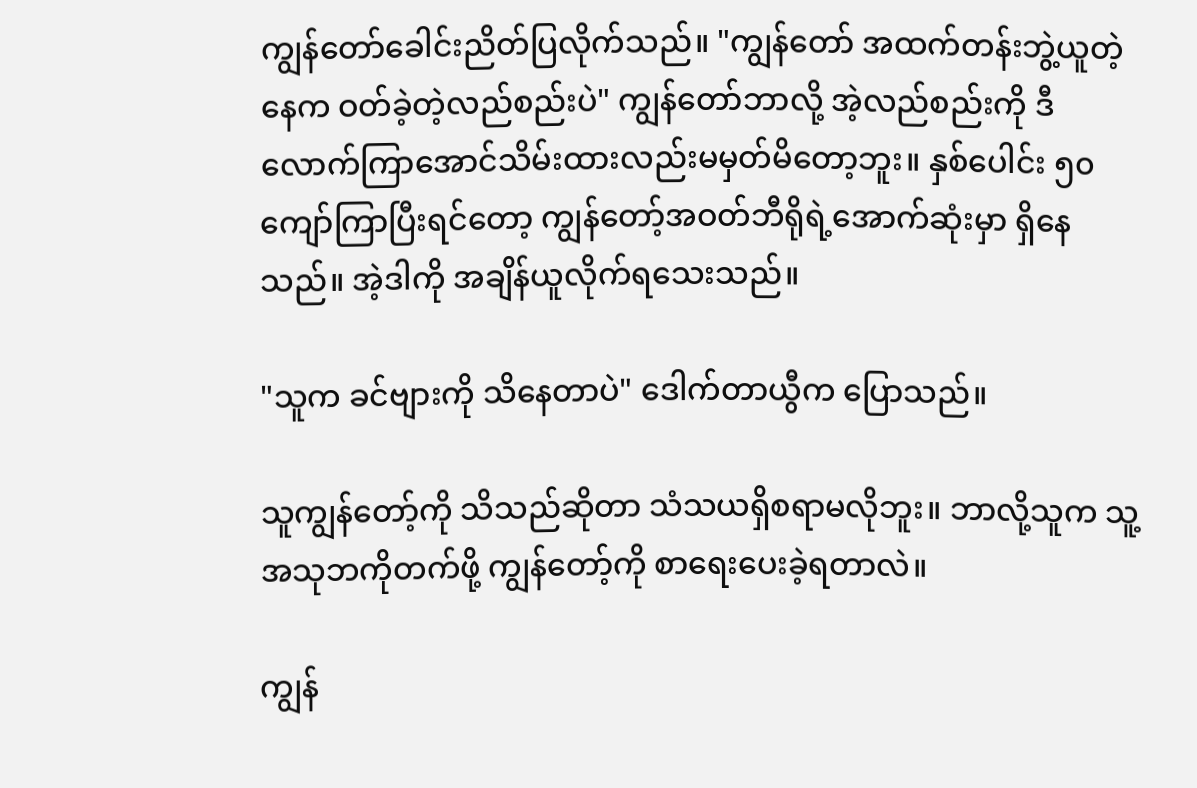ကျွန်တော်ခေါင်းညိတ်ပြလိုက်သည်။ "ကျွန်တော် အထက်တန်းဘွဲ့ယူတဲ့နေက ဝတ်ခဲ့တဲ့လည်စည်းပဲ" ကျွန်တော်ဘာလို့ အဲ့လည်စည်းကို ဒီလောက်ကြာအောင်သိမ်းထားလည်းမမှတ်မိတော့ဘူး။ နှစ်ပေါင်း ၅၀ကျော်ကြာပြီးရင်တော့ ကျွန်‌တော့်အဝတ်ဘီရိုရဲ့အောက်ဆုံးမှာ ရှိနေသည်။ အဲ့ဒါကို အချိန်ယူလိုက်ရသေးသည်။

"သူက ခင်ဗျားကို သိနေတာပဲ" ဒေါက်တာယွီက ပြောသည်။

သူကျွန်‌တော့်ကို သိသည်ဆိုတာ သံသယရှိစရာမလိုဘူး။ ဘာလို့သူက သူ့အသုဘကိုတက်ဖို့ ကျွန်‌တော့်ကို စာရေးပေးခဲ့ရတာလဲ။

ကျွန်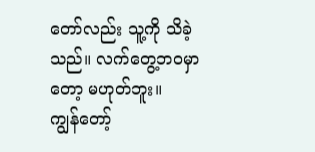တော်လည်း သူ့ကို သိခဲ့သည်။ လက်တွေ့ဘဝမှာတော့ မဟုတ်ဘူး။ ကျွန်‌တော့်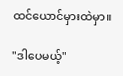ထင်ယောင်မှားထဲမှာ။

"ဒါပေမယ့်"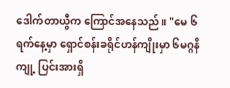ဒေါက်တာယွီက ကြောင်အနေသည်။ "မေ ၆ ရက်နေ့မှာ ရှောင်စန်းခရိုင်ဟန်ကျိုးမှာ ၆မဂ္ဂနိကျု့ ပြင်းအားရှိ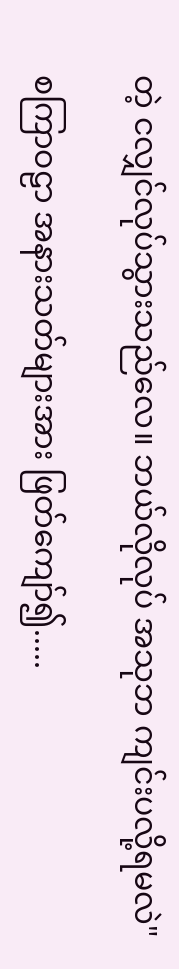တဲ့ ငလျှင်လုပ်သွားသည်လေ။ ဘယ်လိုလုပ် အသုဘ ကျင်းပလို့ရမလဲ"

စကြာဝဠာ အနားသတ်များအား ဖြတ်ကျော်၍.....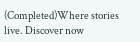(Completed)Where stories live. Discover now